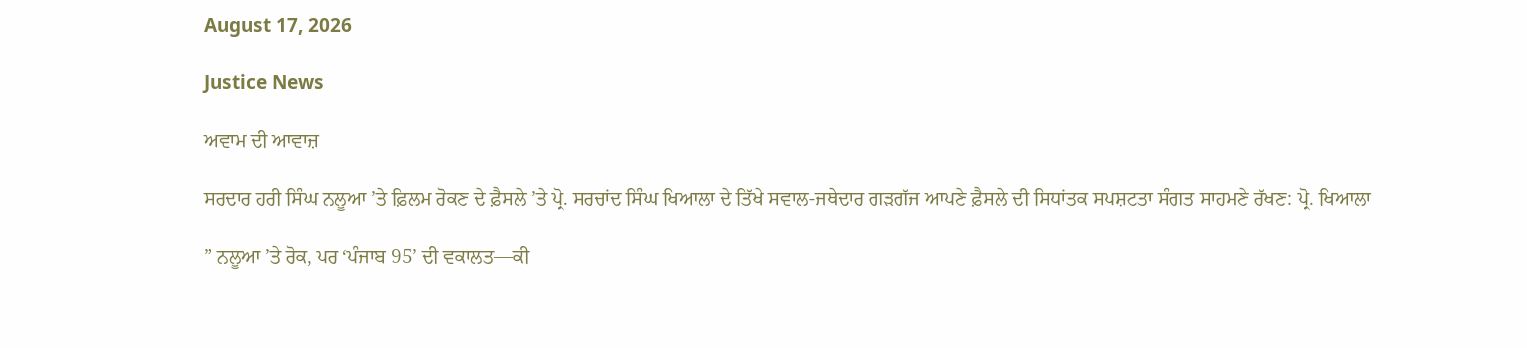August 17, 2026

Justice News

ਅਵਾਮ ਦੀ ਆਵਾਜ਼

ਸਰਦਾਰ ਹਰੀ ਸਿੰਘ ਨਲੂਆ ’ਤੇ ਫ਼ਿਲਮ ਰੋਕਣ ਦੇ ਫ਼ੈਸਲੇ ’ਤੇ ਪ੍ਰੋ. ਸਰਚਾਂਦ ਸਿੰਘ ਖਿਆਲਾ ਦੇ ਤਿੱਖੇ ਸਵਾਲ-ਜਥੇਦਾਰ ਗੜਗੱਜ ਆਪਣੇ ਫ਼ੈਸਲੇ ਦੀ ਸਿਧਾਂਤਕ ਸਪਸ਼ਟਤਾ ਸੰਗਤ ਸਾਹਮਣੇ ਰੱਖਣ: ਪ੍ਰੋ. ਖਿਆਲਾ

” ਨਲੂਆ ’ਤੇ ਰੋਕ, ਪਰ ‘ਪੰਜਾਬ 95’ ਦੀ ਵਕਾਲਤ—ਕੀ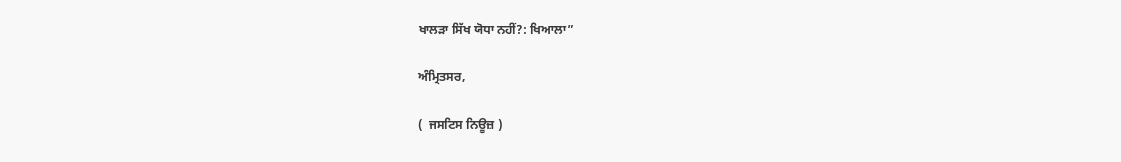ਖਾਲੜਾ ਸਿੱਖ ਯੋਧਾ ਨਹੀਂ?: ਖਿਆਲਾ”

ਅੰਮ੍ਰਿਤਸਰ,

(  ਜਸਟਿਸ ਨਿਊਜ਼ )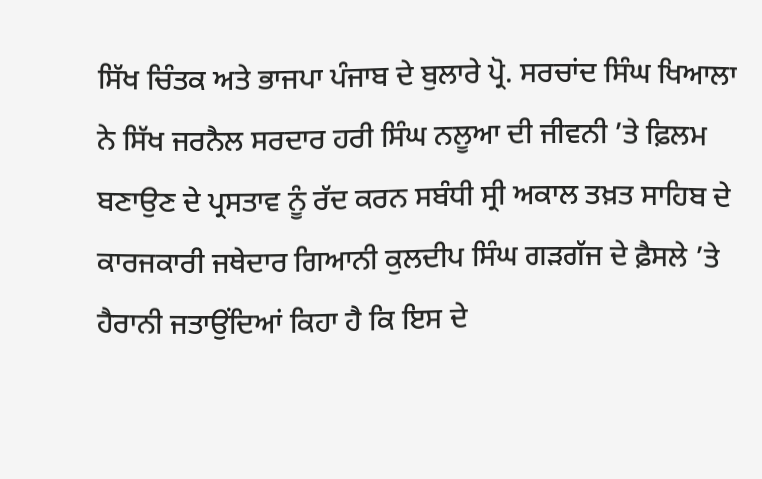ਸਿੱਖ ਚਿੰਤਕ ਅਤੇ ਭਾਜਪਾ ਪੰਜਾਬ ਦੇ ਬੁਲਾਰੇ ਪ੍ਰੋ. ਸਰਚਾਂਦ ਸਿੰਘ ਖਿਆਲਾ ਨੇ ਸਿੱਖ ਜਰਨੈਲ ਸਰਦਾਰ ਹਰੀ ਸਿੰਘ ਨਲੂਆ ਦੀ ਜੀਵਨੀ ’ਤੇ ਫ਼ਿਲਮ ਬਣਾਉਣ ਦੇ ਪ੍ਰਸਤਾਵ ਨੂੰ ਰੱਦ ਕਰਨ ਸਬੰਧੀ ਸ੍ਰੀ ਅਕਾਲ ਤਖ਼ਤ ਸਾਹਿਬ ਦੇ ਕਾਰਜਕਾਰੀ ਜਥੇਦਾਰ ਗਿਆਨੀ ਕੁਲਦੀਪ ਸਿੰਘ ਗੜਗੱਜ ਦੇ ਫ਼ੈਸਲੇ ’ਤੇ ਹੈਰਾਨੀ ਜਤਾਉਂਦਿਆਂ ਕਿਹਾ ਹੈ ਕਿ ਇਸ ਦੇ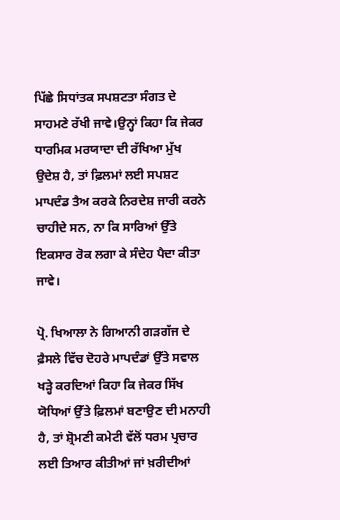ਪਿੱਛੇ ਸਿਧਾਂਤਕ ਸਪਸ਼ਟਤਾ ਸੰਗਤ ਦੇ ਸਾਹਮਣੇ ਰੱਖੀ ਜਾਵੇ।ਉਨ੍ਹਾਂ ਕਿਹਾ ਕਿ ਜੇਕਰ ਧਾਰਮਿਕ ਮਰਯਾਦਾ ਦੀ ਰੱਖਿਆ ਮੁੱਖ ਉਦੇਸ਼ ਹੈ, ਤਾਂ ਫ਼ਿਲਮਾਂ ਲਈ ਸਪਸ਼ਟ ਮਾਪਦੰਡ ਤੈਅ ਕਰਕੇ ਨਿਰਦੇਸ਼ ਜਾਰੀ ਕਰਨੇ ਚਾਹੀਦੇ ਸਨ, ਨਾ ਕਿ ਸਾਰਿਆਂ ਉੱਤੇ ਇਕਸਾਰ ਰੋਕ ਲਗਾ ਕੇ ਸੰਦੇਹ ਪੈਦਾ ਕੀਤਾ ਜਾਵੇ।

ਪ੍ਰੋ. ਖਿਆਲਾ ਨੇ ਗਿਆਨੀ ਗੜਗੱਜ ਦੇ ਫ਼ੈਸਲੇ ਵਿੱਚ ਦੋਹਰੇ ਮਾਪਦੰਡਾਂ ਉੱਤੇ ਸਵਾਲ ਖੜ੍ਹੇ ਕਰਦਿਆਂ ਕਿਹਾ ਕਿ ਜੇਕਰ ਸਿੱਖ ਯੋਧਿਆਂ ਉੱਤੇ ਫ਼ਿਲਮਾਂ ਬਣਾਉਣ ਦੀ ਮਨਾਹੀ ਹੈ, ਤਾਂ ਸ਼੍ਰੋਮਣੀ ਕਮੇਟੀ ਵੱਲੋਂ ਧਰਮ ਪ੍ਰਚਾਰ ਲਈ ਤਿਆਰ ਕੀਤੀਆਂ ਜਾਂ ਖ਼ਰੀਦੀਆਂ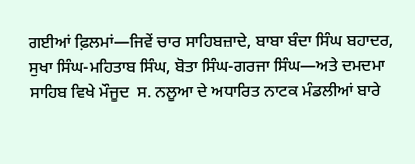ਗਈਆਂ ਫ਼ਿਲਮਾਂ—ਜਿਵੇਂ ਚਾਰ ਸਾਹਿਬਜ਼ਾਦੇ, ਬਾਬਾ ਬੰਦਾ ਸਿੰਘ ਬਹਾਦਰ, ਸੁਖਾ ਸਿੰਘ-ਮਹਿਤਾਬ ਸਿੰਘ, ਬੋਤਾ ਸਿੰਘ-ਗਰਜਾ ਸਿੰਘ—ਅਤੇ ਦਮਦਮਾ ਸਾਹਿਬ ਵਿਖੇ ਮੌਜੂਦ  ਸ. ਨਲੂਆ ਦੇ ਅਧਾਰਿਤ ਨਾਟਕ ਮੰਡਲੀਆਂ ਬਾਰੇ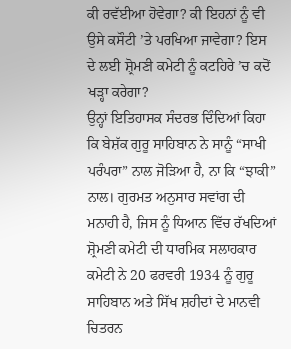ਕੀ ਰਵੱਈਆ ਹੋਵੇਗਾ? ਕੀ ਇਹਨਾਂ ਨੂੰ ਵੀ ਉਸੇ ਕਸੌਟੀ ’ਤੇ ਪਰਖਿਆ ਜਾਵੇਗਾ? ਇਸ ਦੇ ਲਈ ਸ਼੍ਰੋਮਣੀ ਕਮੇਟੀ ਨੂੰ ਕਟਹਿਰੇ ’ਚ ਕਦੋਂ ਖੜ੍ਹਾ ਕਰੇਗਾ?
ਉਨ੍ਹਾਂ ਇਤਿਹਾਸਕ ਸੰਦਰਭ ਦਿੰਦਿਆਂ ਕਿਹਾ ਕਿ ਬੇਸ਼ੱਕ ਗੁਰੂ ਸਾਹਿਬਾਨ ਨੇ ਸਾਨੂੰ “ਸਾਖੀ ਪਰੰਪਰਾ” ਨਾਲ ਜੋੜਿਆ ਹੈ, ਨਾ ਕਿ “ਝਾਕੀ” ਨਾਲ। ਗੁਰਮਤ ਅਨੁਸਾਰ ਸਵਾਂਗ ਦੀ ਮਨਾਹੀ ਹੈ, ਜਿਸ ਨੂੰ ਧਿਆਨ ਵਿੱਚ ਰੱਖਦਿਆਂ ਸ਼੍ਰੋਮਣੀ ਕਮੇਟੀ ਦੀ ਧਾਰਮਿਕ ਸਲਾਹਕਾਰ ਕਮੇਟੀ ਨੇ 20 ਫਰਵਰੀ 1934 ਨੂੰ ਗੁਰੂ ਸਾਹਿਬਾਨ ਅਤੇ ਸਿੱਖ ਸ਼ਹੀਦਾਂ ਦੇ ਮਾਨਵੀ ਚਿਤਰਨ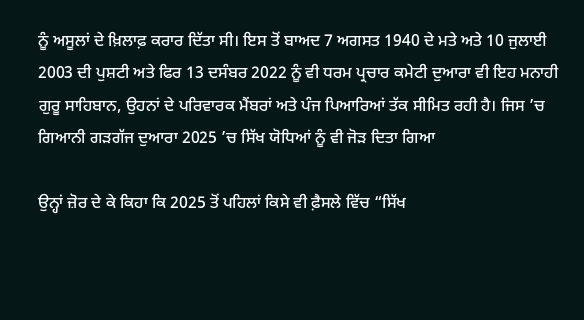ਨੂੰ ਅਸੂਲਾਂ ਦੇ ਖ਼ਿਲਾਫ਼ ਕਰਾਰ ਦਿੱਤਾ ਸੀ। ਇਸ ਤੋਂ ਬਾਅਦ 7 ਅਗਸਤ 1940 ਦੇ ਮਤੇ ਅਤੇ 10 ਜੁਲਾਈ 2003 ਦੀ ਪੁਸ਼ਟੀ ਅਤੇ ਫਿਰ 13 ਦਸੰਬਰ 2022 ਨੂੰ ਵੀ ਧਰਮ ਪ੍ਰਚਾਰ ਕਮੇਟੀ ਦੁਆਰਾ ਵੀ ਇਹ ਮਨਾਹੀ ਗੁਰੂ ਸਾਹਿਬਾਨ, ਉਹਨਾਂ ਦੇ ਪਰਿਵਾਰਕ ਮੈਂਬਰਾਂ ਅਤੇ ਪੰਜ ਪਿਆਰਿਆਂ ਤੱਕ ਸੀਮਿਤ ਰਹੀ ਹੈ। ਜਿਸ ’ਚ ਗਿਆਨੀ ਗੜਗੱਜ ਦੁਆਰਾ 2025 ’ਚ ਸਿੱਖ ਯੋਧਿਆਂ ਨੂੰ ਵੀ ਜੋੜ ਦਿਤਾ ਗਿਆ

ਉਨ੍ਹਾਂ ਜ਼ੋਰ ਦੇ ਕੇ ਕਿਹਾ ਕਿ 2025 ਤੋਂ ਪਹਿਲਾਂ ਕਿਸੇ ਵੀ ਫ਼ੈਸਲੇ ਵਿੱਚ “ਸਿੱਖ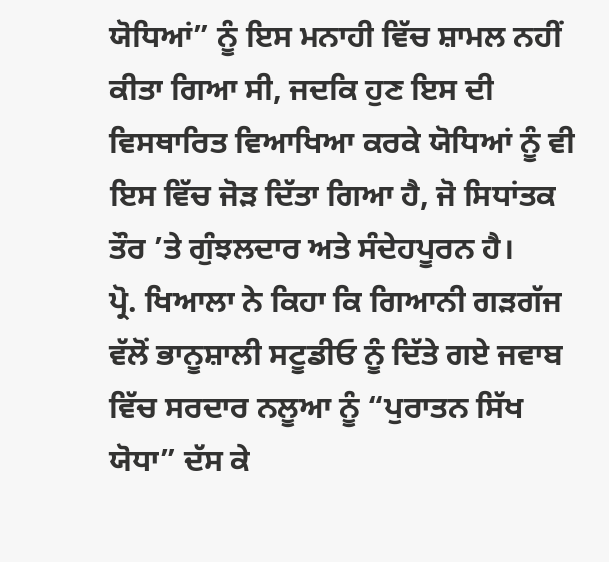ਯੋਧਿਆਂ” ਨੂੰ ਇਸ ਮਨਾਹੀ ਵਿੱਚ ਸ਼ਾਮਲ ਨਹੀਂ ਕੀਤਾ ਗਿਆ ਸੀ, ਜਦਕਿ ਹੁਣ ਇਸ ਦੀ ਵਿਸਥਾਰਿਤ ਵਿਆਖਿਆ ਕਰਕੇ ਯੋਧਿਆਂ ਨੂੰ ਵੀ ਇਸ ਵਿੱਚ ਜੋੜ ਦਿੱਤਾ ਗਿਆ ਹੈ, ਜੋ ਸਿਧਾਂਤਕ ਤੌਰ ’ਤੇ ਗੁੰਝਲਦਾਰ ਅਤੇ ਸੰਦੇਹਪੂਰਨ ਹੈ।
ਪ੍ਰੋ. ਖਿਆਲਾ ਨੇ ਕਿਹਾ ਕਿ ਗਿਆਨੀ ਗੜਗੱਜ ਵੱਲੋਂ ਭਾਨੂਸ਼ਾਲੀ ਸਟੂਡੀਓ ਨੂੰ ਦਿੱਤੇ ਗਏ ਜਵਾਬ ਵਿੱਚ ਸਰਦਾਰ ਨਲੂਆ ਨੂੰ “ਪੁਰਾਤਨ ਸਿੱਖ ਯੋਧਾ” ਦੱਸ ਕੇ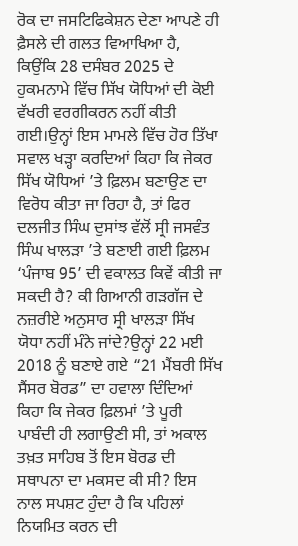ਰੋਕ ਦਾ ਜਸਟਿਫਿਕੇਸ਼ਨ ਦੇਣਾ ਆਪਣੇ ਹੀ ਫ਼ੈਸਲੇ ਦੀ ਗਲਤ ਵਿਆਖਿਆ ਹੈ, ਕਿਉਂਕਿ 28 ਦਸੰਬਰ 2025 ਦੇ ਹੁਕਮਨਾਮੇ ਵਿੱਚ ਸਿੱਖ ਯੋਧਿਆਂ ਦੀ ਕੋਈ ਵੱਖਰੀ ਵਰਗੀਕਰਨ ਨਹੀਂ ਕੀਤੀ ਗਈ।ਉਨ੍ਹਾਂ ਇਸ ਮਾਮਲੇ ਵਿੱਚ ਹੋਰ ਤਿੱਖਾ ਸਵਾਲ ਖੜ੍ਹਾ ਕਰਦਿਆਂ ਕਿਹਾ ਕਿ ਜੇਕਰ ਸਿੱਖ ਯੋਧਿਆਂ ’ਤੇ ਫ਼ਿਲਮ ਬਣਾਉਣ ਦਾ ਵਿਰੋਧ ਕੀਤਾ ਜਾ ਰਿਹਾ ਹੈ, ਤਾਂ ਫਿਰ ਦਲਜੀਤ ਸਿੰਘ ਦੁਸਾਂਝ ਵੱਲੋਂ ਸ੍ਰੀ ਜਸਵੰਤ ਸਿੰਘ ਖਾਲੜਾ ’ਤੇ ਬਣਾਈ ਗਈ ਫ਼ਿਲਮ ‘ਪੰਜਾਬ 95’ ਦੀ ਵਕਾਲਤ ਕਿਵੇਂ ਕੀਤੀ ਜਾ ਸਕਦੀ ਹੈ? ਕੀ ਗਿਆਨੀ ਗੜਗੱਜ ਦੇ ਨਜ਼ਰੀਏ ਅਨੁਸਾਰ ਸ੍ਰੀ ਖਾਲੜਾ ਸਿੱਖ ਯੋਧਾ ਨਹੀਂ ਮੰਨੇ ਜਾਂਦੇ?ਉਨ੍ਹਾਂ 22 ਮਈ 2018 ਨੂੰ ਬਣਾਏ ਗਏ “21 ਮੈਂਬਰੀ ਸਿੱਖ ਸੈਂਸਰ ਬੋਰਡ” ਦਾ ਹਵਾਲਾ ਦਿੰਦਿਆਂ ਕਿਹਾ ਕਿ ਜੇਕਰ ਫ਼ਿਲਮਾਂ ’ਤੇ ਪੂਰੀ ਪਾਬੰਦੀ ਹੀ ਲਗਾਉਣੀ ਸੀ, ਤਾਂ ਅਕਾਲ ਤਖ਼ਤ ਸਾਹਿਬ ਤੋਂ ਇਸ ਬੋਰਡ ਦੀ ਸਥਾਪਨਾ ਦਾ ਮਕਸਦ ਕੀ ਸੀ? ਇਸ ਨਾਲ ਸਪਸ਼ਟ ਹੁੰਦਾ ਹੈ ਕਿ ਪਹਿਲਾਂ ਨਿਯਮਿਤ ਕਰਨ ਦੀ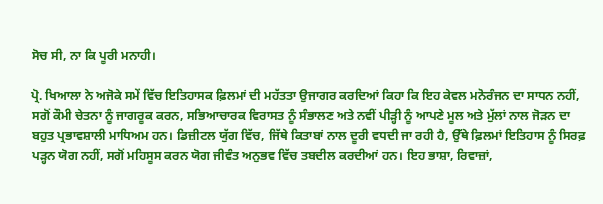ਸੋਚ ਸੀ, ਨਾ ਕਿ ਪੂਰੀ ਮਨਾਹੀ।

ਪ੍ਰੋ. ਖਿਆਲਾ ਨੇ ਅਜੋਕੇ ਸਮੇਂ ਵਿੱਚ ਇਤਿਹਾਸਕ ਫ਼ਿਲਮਾਂ ਦੀ ਮਹੱਤਤਾ ਉਜਾਗਰ ਕਰਦਿਆਂ ਕਿਹਾ ਕਿ ਇਹ ਕੇਵਲ ਮਨੋਰੰਜਨ ਦਾ ਸਾਧਨ ਨਹੀਂ, ਸਗੋਂ ਕੌਮੀ ਚੇਤਨਾ ਨੂੰ ਜਾਗਰੂਕ ਕਰਨ, ਸਭਿਆਚਾਰਕ ਵਿਰਾਸਤ ਨੂੰ ਸੰਭਾਲਣ ਅਤੇ ਨਵੀਂ ਪੀੜ੍ਹੀ ਨੂੰ ਆਪਣੇ ਮੂਲ ਅਤੇ ਮੁੱਲਾਂ ਨਾਲ ਜੋੜਨ ਦਾ ਬਹੁਤ ਪ੍ਰਭਾਵਸ਼ਾਲੀ ਮਾਧਿਅਮ ਹਨ। ਡਿਜ਼ੀਟਲ ਯੁੱਗ ਵਿੱਚ, ਜਿੱਥੇ ਕਿਤਾਬਾਂ ਨਾਲ ਦੂਰੀ ਵਧਦੀ ਜਾ ਰਹੀ ਹੈ, ਉੱਥੇ ਫ਼ਿਲਮਾਂ ਇਤਿਹਾਸ ਨੂੰ ਸਿਰਫ਼ ਪੜ੍ਹਨ ਯੋਗ ਨਹੀਂ, ਸਗੋਂ ਮਹਿਸੂਸ ਕਰਨ ਯੋਗ ਜੀਵੰਤ ਅਨੁਭਵ ਵਿੱਚ ਤਬਦੀਲ ਕਰਦੀਆਂ ਹਨ। ਇਹ ਭਾਸ਼ਾ, ਰਿਵਾਜ਼ਾਂ,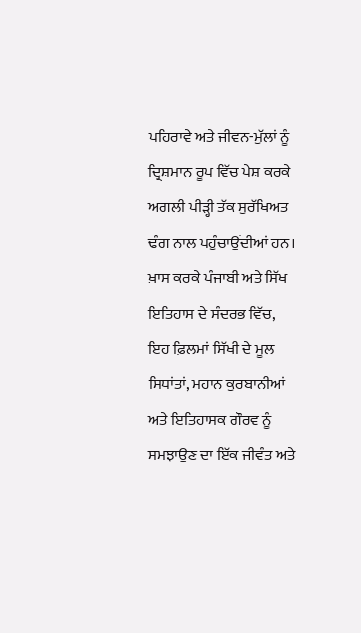ਪਹਿਰਾਵੇ ਅਤੇ ਜੀਵਨ-ਮੁੱਲਾਂ ਨੂੰ ਦ੍ਰਿਸ਼ਮਾਨ ਰੂਪ ਵਿੱਚ ਪੇਸ਼ ਕਰਕੇ ਅਗਲੀ ਪੀੜ੍ਹੀ ਤੱਕ ਸੁਰੱਖਿਅਤ ਢੰਗ ਨਾਲ ਪਹੁੰਚਾਉਂਦੀਆਂ ਹਨ। ਖ਼ਾਸ ਕਰਕੇ ਪੰਜਾਬੀ ਅਤੇ ਸਿੱਖ ਇਤਿਹਾਸ ਦੇ ਸੰਦਰਭ ਵਿੱਚ, ਇਹ ਫ਼ਿਲਮਾਂ ਸਿੱਖੀ ਦੇ ਮੂਲ ਸਿਧਾਂਤਾਂ, ਮਹਾਨ ਕੁਰਬਾਨੀਆਂ ਅਤੇ ਇਤਿਹਾਸਕ ਗੌਰਵ ਨੂੰ ਸਮਝਾਉਣ ਦਾ ਇੱਕ ਜੀਵੰਤ ਅਤੇ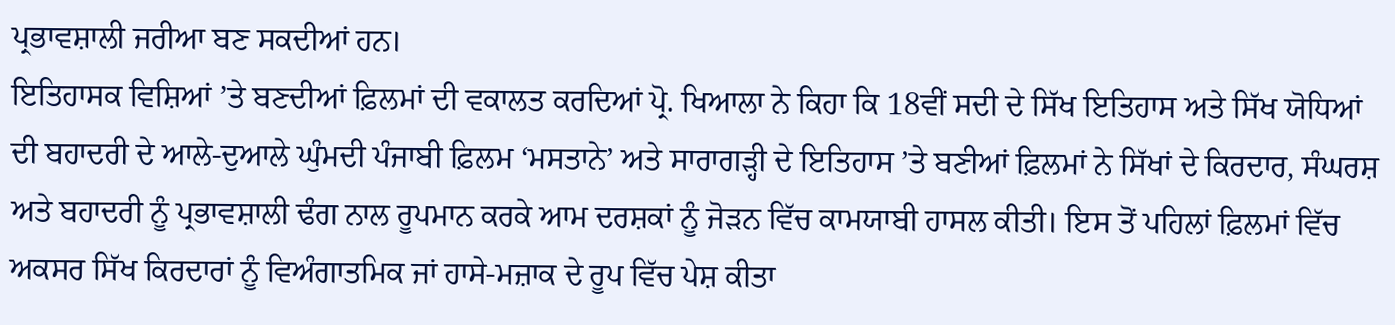ਪ੍ਰਭਾਵਸ਼ਾਲੀ ਜਰੀਆ ਬਣ ਸਕਦੀਆਂ ਹਨ।
ਇਤਿਹਾਸਕ ਵਿਸ਼ਿਆਂ ’ਤੇ ਬਣਦੀਆਂ ਫ਼ਿਲਮਾਂ ਦੀ ਵਕਾਲਤ ਕਰਦਿਆਂ ਪ੍ਰੋ. ਖਿਆਲਾ ਨੇ ਕਿਹਾ ਕਿ 18ਵੀਂ ਸਦੀ ਦੇ ਸਿੱਖ ਇਤਿਹਾਸ ਅਤੇ ਸਿੱਖ ਯੋਧਿਆਂ ਦੀ ਬਹਾਦਰੀ ਦੇ ਆਲੇ-ਦੁਆਲੇ ਘੁੰਮਦੀ ਪੰਜਾਬੀ ਫ਼ਿਲਮ ‘ਮਸਤਾਨੇ’ ਅਤੇ ਸਾਰਾਗੜ੍ਹੀ ਦੇ ਇਤਿਹਾਸ ’ਤੇ ਬਣੀਆਂ ਫ਼ਿਲਮਾਂ ਨੇ ਸਿੱਖਾਂ ਦੇ ਕਿਰਦਾਰ, ਸੰਘਰਸ਼ ਅਤੇ ਬਹਾਦਰੀ ਨੂੰ ਪ੍ਰਭਾਵਸ਼ਾਲੀ ਢੰਗ ਨਾਲ ਰੂਪਮਾਨ ਕਰਕੇ ਆਮ ਦਰਸ਼ਕਾਂ ਨੂੰ ਜੋੜਨ ਵਿੱਚ ਕਾਮਯਾਬੀ ਹਾਸਲ ਕੀਤੀ। ਇਸ ਤੋਂ ਪਹਿਲਾਂ ਫ਼ਿਲਮਾਂ ਵਿੱਚ ਅਕਸਰ ਸਿੱਖ ਕਿਰਦਾਰਾਂ ਨੂੰ ਵਿਅੰਗਾਤਮਿਕ ਜਾਂ ਹਾਸੇ-ਮਜ਼ਾਕ ਦੇ ਰੂਪ ਵਿੱਚ ਪੇਸ਼ ਕੀਤਾ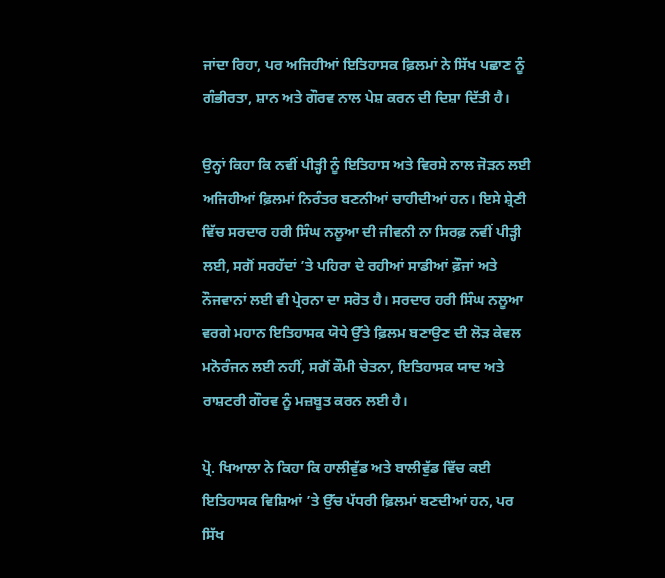ਜਾਂਦਾ ਰਿਹਾ, ਪਰ ਅਜਿਹੀਆਂ ਇਤਿਹਾਸਕ ਫ਼ਿਲਮਾਂ ਨੇ ਸਿੱਖ ਪਛਾਣ ਨੂੰ ਗੰਭੀਰਤਾ, ਸ਼ਾਨ ਅਤੇ ਗੌਰਵ ਨਾਲ ਪੇਸ਼ ਕਰਨ ਦੀ ਦਿਸ਼ਾ ਦਿੱਤੀ ਹੈ।

ਉਨ੍ਹਾਂ ਕਿਹਾ ਕਿ ਨਵੀਂ ਪੀੜ੍ਹੀ ਨੂੰ ਇਤਿਹਾਸ ਅਤੇ ਵਿਰਸੇ ਨਾਲ ਜੋੜਨ ਲਈ ਅਜਿਹੀਆਂ ਫ਼ਿਲਮਾਂ ਨਿਰੰਤਰ ਬਣਨੀਆਂ ਚਾਹੀਦੀਆਂ ਹਨ। ਇਸੇ ਸ਼੍ਰੇਣੀ ਵਿੱਚ ਸਰਦਾਰ ਹਰੀ ਸਿੰਘ ਨਲੂਆ ਦੀ ਜੀਵਨੀ ਨਾ ਸਿਰਫ਼ ਨਵੀਂ ਪੀੜ੍ਹੀ ਲਈ, ਸਗੋਂ ਸਰਹੱਦਾਂ ’ਤੇ ਪਹਿਰਾ ਦੇ ਰਹੀਆਂ ਸਾਡੀਆਂ ਫ਼ੌਜਾਂ ਅਤੇ ਨੌਜਵਾਨਾਂ ਲਈ ਵੀ ਪ੍ਰੇਰਨਾ ਦਾ ਸਰੋਤ ਹੈ। ਸਰਦਾਰ ਹਰੀ ਸਿੰਘ ਨਲੂਆ ਵਰਗੇ ਮਹਾਨ ਇਤਿਹਾਸਕ ਯੋਧੇ ਉੱਤੇ ਫ਼ਿਲਮ ਬਣਾਉਣ ਦੀ ਲੋੜ ਕੇਵਲ ਮਨੋਰੰਜਨ ਲਈ ਨਹੀਂ, ਸਗੋਂ ਕੌਮੀ ਚੇਤਨਾ, ਇਤਿਹਾਸਕ ਯਾਦ ਅਤੇ ਰਾਸ਼ਟਰੀ ਗੌਰਵ ਨੂੰ ਮਜ਼ਬੂਤ ਕਰਨ ਲਈ ਹੈ।

ਪ੍ਰੋ. ਖਿਆਲਾ ਨੇ ਕਿਹਾ ਕਿ ਹਾਲੀਵੁੱਡ ਅਤੇ ਬਾਲੀਵੁੱਡ ਵਿੱਚ ਕਈ ਇਤਿਹਾਸਕ ਵਿਸ਼ਿਆਂ ’ਤੇ ਉੱਚ ਪੱਧਰੀ ਫ਼ਿਲਮਾਂ ਬਣਦੀਆਂ ਹਨ, ਪਰ ਸਿੱਖ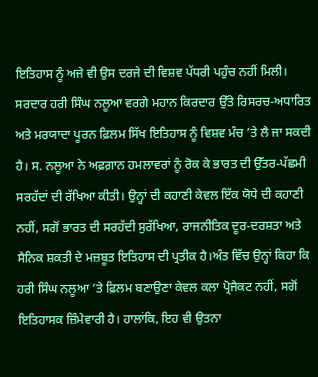ਇਤਿਹਾਸ ਨੂੰ ਅਜੇ ਵੀ ਉਸ ਦਰਜੇ ਦੀ ਵਿਸ਼ਵ ਪੱਧਰੀ ਪਹੁੰਚ ਨਹੀਂ ਮਿਲੀ। ਸਰਦਾਰ ਹਰੀ ਸਿੰਘ ਨਲੂਆ ਵਰਗੇ ਮਹਾਨ ਕਿਰਦਾਰ ਉੱਤੇ ਰਿਸਰਚ-ਅਧਾਰਿਤ ਅਤੇ ਮਰਯਾਦਾ ਪੂਰਨ ਫ਼ਿਲਮ ਸਿੱਖ ਇਤਿਹਾਸ ਨੂੰ ਵਿਸ਼ਵ ਮੰਚ ’ਤੇ ਲੈ ਜਾ ਸਕਦੀ ਹੈ। ਸ. ਨਲੂਆ ਨੇ ਅਫ਼ਗ਼ਾਨ ਹਮਲਾਵਰਾਂ ਨੂੰ ਰੋਕ ਕੇ ਭਾਰਤ ਦੀ ਉੱਤਰ-ਪੱਛਮੀ ਸਰਹੱਦਾਂ ਦੀ ਰੱਖਿਆ ਕੀਤੀ। ਉਨ੍ਹਾਂ ਦੀ ਕਹਾਣੀ ਕੇਵਲ ਇੱਕ ਯੋਧੇ ਦੀ ਕਹਾਣੀ ਨਹੀਂ, ਸਗੋਂ ਭਾਰਤ ਦੀ ਸਰਹੱਦੀ ਸੁਰੱਖਿਆ, ਰਾਜਨੀਤਿਕ ਦੂਰ-ਦਰਸ਼ਤਾ ਅਤੇ ਸੈਨਿਕ ਸ਼ਕਤੀ ਦੇ ਮਜ਼ਬੂਤ ਇਤਿਹਾਸ ਦੀ ਪ੍ਰਤੀਕ ਹੈ।ਅੰਤ ਵਿੱਚ ਉਨ੍ਹਾਂ ਕਿਹਾ ਕਿ ਹਰੀ ਸਿੰਘ ਨਲੂਆ ’ਤੇ ਫ਼ਿਲਮ ਬਣਾਉਣਾ ਕੇਵਲ ਕਲਾ ਪ੍ਰੋਜੈਕਟ ਨਹੀਂ, ਸਗੋਂ ਇਤਿਹਾਸਕ ਜ਼ਿੰਮੇਵਾਰੀ ਹੈ। ਹਾਲਾਂਕਿ, ਇਹ ਵੀ ਉਤਨਾ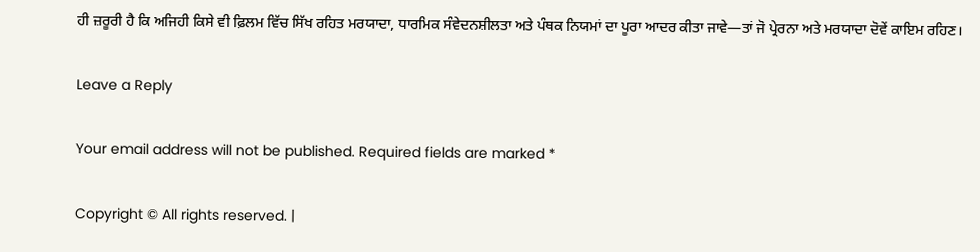ਹੀ ਜ਼ਰੂਰੀ ਹੈ ਕਿ ਅਜਿਹੀ ਕਿਸੇ ਵੀ ਫ਼ਿਲਮ ਵਿੱਚ ਸਿੱਖ ਰਹਿਤ ਮਰਯਾਦਾ, ਧਾਰਮਿਕ ਸੰਵੇਦਨਸ਼ੀਲਤਾ ਅਤੇ ਪੰਥਕ ਨਿਯਮਾਂ ਦਾ ਪੂਰਾ ਆਦਰ ਕੀਤਾ ਜਾਵੇ—ਤਾਂ ਜੋ ਪ੍ਰੇਰਨਾ ਅਤੇ ਮਰਯਾਦਾ ਦੋਵੇਂ ਕਾਇਮ ਰਹਿਣ।

Leave a Reply

Your email address will not be published. Required fields are marked *

Copyright © All rights reserved. |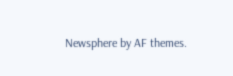Newsphere by AF themes.